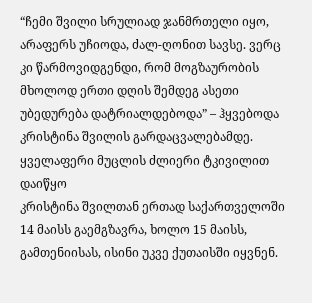“ჩემი შვილი სრულიად ჯანმრთელი იყო, არაფერს უჩიოდა, ძალ-ღონით სავსე. ვერც კი წარმოვიდგენდი, რომ მოგზაურობის მხოლოდ ერთი დღის შემდეგ ასეთი უბედურება დატრიალდებოდა” – ჰყვებოდა კრისტინა შვილის გარდაცვალებამდე.
ყველაფერი მუცლის ძლიერი ტკივილით დაიწყო
კრისტინა შვილთან ერთად საქართველოში 14 მაისს გაემგზავრა, ხოლო 15 მაისს, გამთენიისას, ისინი უკვე ქუთაისში იყვნენ.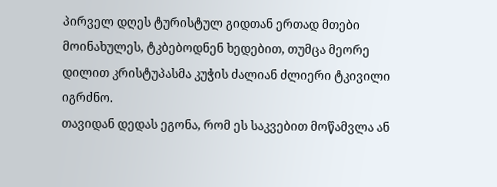პირველ დღეს ტურისტულ გიდთან ერთად მთები მოინახულეს, ტკბებოდნენ ხედებით, თუმცა მეორე დილით კრისტუპასმა კუჭის ძალიან ძლიერი ტკივილი იგრძნო.
თავიდან დედას ეგონა, რომ ეს საკვებით მოწამვლა ან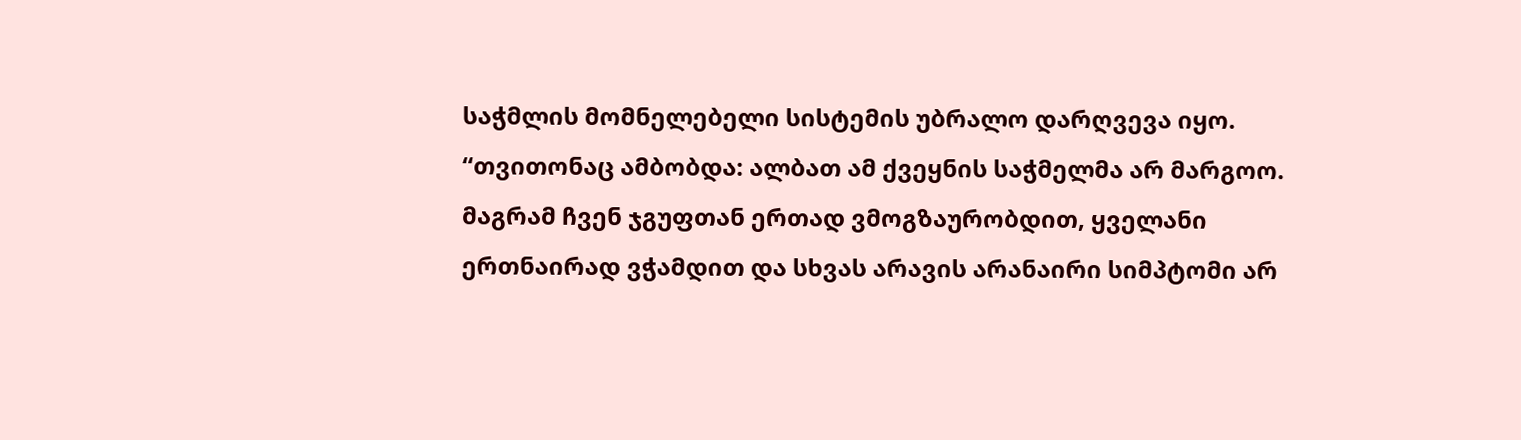საჭმლის მომნელებელი სისტემის უბრალო დარღვევა იყო.
“თვითონაც ამბობდა: ალბათ ამ ქვეყნის საჭმელმა არ მარგოო. მაგრამ ჩვენ ჯგუფთან ერთად ვმოგზაურობდით, ყველანი ერთნაირად ვჭამდით და სხვას არავის არანაირი სიმპტომი არ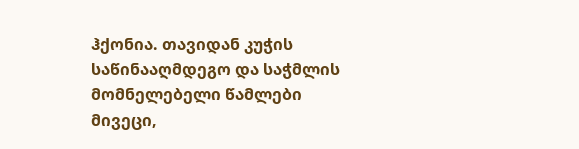ჰქონია. თავიდან კუჭის საწინააღმდეგო და საჭმლის მომნელებელი წამლები მივეცი,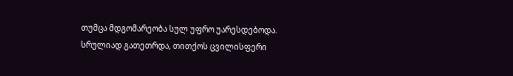თუმცა მდგომარეობა სულ უფრო უარესდებოდა. სრულიად გათეთრდა, თითქოს ცვილისფერი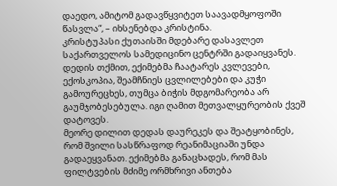დაედო, ამიტომ გადავწყვიტეთ საავადმყოფოში წასვლა“, – იხსენებდა კრისტინა.
კრისტუპასი ქუთაისში მდებარე დასავლეთ საქართველოს სამედიცინო ცენტრში გადაიყვანეს. დედის თქმით, ექიმებმა ჩაატარეს კვლევები, ექოსკოპია, შეამჩნიეს ცვლილებები და კუჭი გამოურეცხეს, თუმცა ბიჭის მდგომარეობა არ გაუმჯობესებულა. იგი ღამით მეთვალყურეობის ქვეშ დატოვეს.
მეორე დილით დედას დაურეკეს და შეატყობინეს, რომ შვილი სასწრაფოდ რეანიმაციაში უნდა გადაეყვანათ. ექიმებმა განაცხადეს, რომ მას ფილტვების მძიმე ორმხრივი ანთება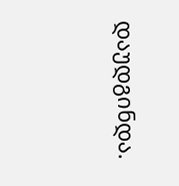დაუდგინდა.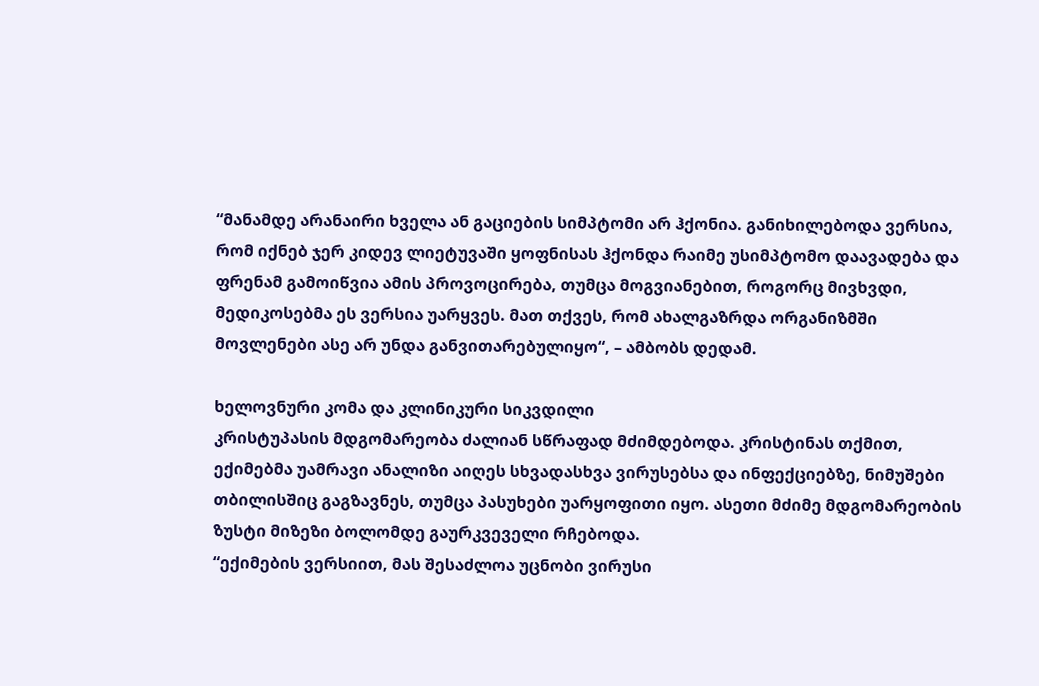“მანამდე არანაირი ხველა ან გაციების სიმპტომი არ ჰქონია. განიხილებოდა ვერსია, რომ იქნებ ჯერ კიდევ ლიეტუვაში ყოფნისას ჰქონდა რაიმე უსიმპტომო დაავადება და ფრენამ გამოიწვია ამის პროვოცირება, თუმცა მოგვიანებით, როგორც მივხვდი, მედიკოსებმა ეს ვერსია უარყვეს. მათ თქვეს, რომ ახალგაზრდა ორგანიზმში მოვლენები ასე არ უნდა განვითარებულიყო“, – ამბობს დედამ.

ხელოვნური კომა და კლინიკური სიკვდილი
კრისტუპასის მდგომარეობა ძალიან სწრაფად მძიმდებოდა. კრისტინას თქმით, ექიმებმა უამრავი ანალიზი აიღეს სხვადასხვა ვირუსებსა და ინფექციებზე, ნიმუშები თბილისშიც გაგზავნეს, თუმცა პასუხები უარყოფითი იყო. ასეთი მძიმე მდგომარეობის ზუსტი მიზეზი ბოლომდე გაურკვეველი რჩებოდა.
“ექიმების ვერსიით, მას შესაძლოა უცნობი ვირუსი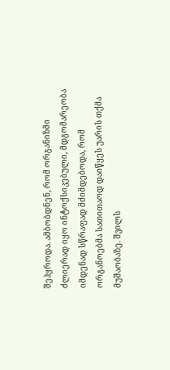შეჰყროდა. ამბობდნენ, რომ ორგანიზმი ძლიერად იყო ინტოქსიკებული, მდგომარეობა იმდენად სწრაფად მძიმდებოდა, რომ ორგანოებმა სათითაოდ დაიწყეს უარის თქმა მუშაობაზე. შვილს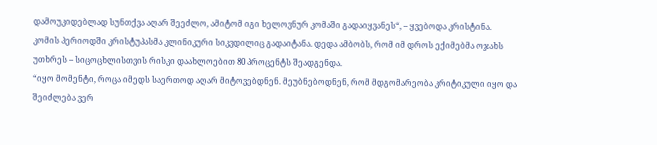დამოუკიდებლად სუნთქვა აღარ შეეძლო, ამიტომ იგი ხელოვნურ კომაში გადაიყვანეს“, – ყვებოდა კრისტინა.
კომის პერიოდში კრისტუპასმა კლინიკური სიკვდილიც გადაიტანა. დედა ამბობს, რომ იმ დროს ექიმებმა ოჯახს უთხრეს – სიცოცხლისთვის რისკი დაახლოებით 80 პროცენტს შეადგენდა.
“იყო მომენტი, როცა იმედს საერთოდ აღარ მიტოვებდნენ. მეუბნებოდნენ, რომ მდგომარეობა კრიტიკული იყო და შეიძლება ვერ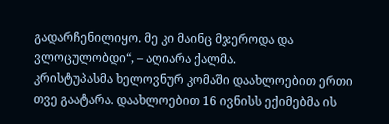გადარჩენილიყო. მე კი მაინც მჯეროდა და ვლოცულობდი“, – აღიარა ქალმა.
კრისტუპასმა ხელოვნურ კომაში დაახლოებით ერთი თვე გაატარა. დაახლოებით 16 ივნისს ექიმებმა ის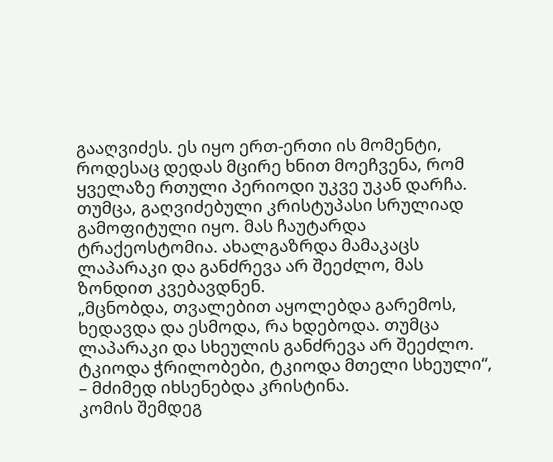გააღვიძეს. ეს იყო ერთ-ერთი ის მომენტი, როდესაც დედას მცირე ხნით მოეჩვენა, რომ ყველაზე რთული პერიოდი უკვე უკან დარჩა.
თუმცა, გაღვიძებული კრისტუპასი სრულიად გამოფიტული იყო. მას ჩაუტარდა ტრაქეოსტომია. ახალგაზრდა მამაკაცს ლაპარაკი და განძრევა არ შეეძლო, მას ზონდით კვებავდნენ.
„მცნობდა, თვალებით აყოლებდა გარემოს, ხედავდა და ესმოდა, რა ხდებოდა. თუმცა ლაპარაკი და სხეულის განძრევა არ შეეძლო. ტკიოდა ჭრილობები, ტკიოდა მთელი სხეული“, – მძიმედ იხსენებდა კრისტინა.
კომის შემდეგ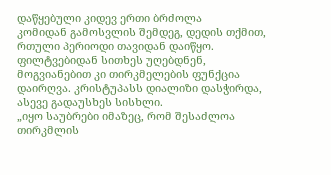დაწყებული კიდევ ერთი ბრძოლა
კომიდან გამოსვლის შემდეგ, დედის თქმით, რთული პერიოდი თავიდან დაიწყო. ფილტვებიდან სითხეს უღებდნენ, მოგვიანებით კი თირკმელების ფუნქცია დაირღვა. კრისტუპასს დიალიზი დასჭირდა, ასევე გადაუსხეს სისხლი.
„იყო საუბრები იმაზეც, რომ შესაძლოა თირკმლის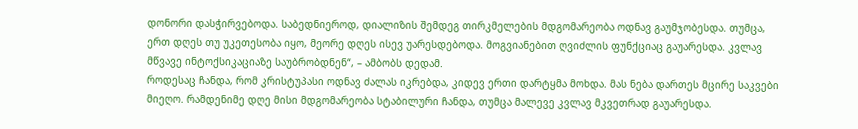დონორი დასჭირვებოდა. საბედნიეროდ, დიალიზის შემდეგ თირკმელების მდგომარეობა ოდნავ გაუმჯობესდა. თუმცა, ერთ დღეს თუ უკეთესობა იყო, მეორე დღეს ისევ უარესდებოდა. მოგვიანებით ღვიძლის ფუნქციაც გაუარესდა. კვლავ მწვავე ინტოქსიკაციაზე საუბრობდნენ“, – ამბობს დედამ.
როდესაც ჩანდა, რომ კრისტუპასი ოდნავ ძალას იკრებდა, კიდევ ერთი დარტყმა მოხდა. მას ნება დართეს მცირე საკვები მიეღო. რამდენიმე დღე მისი მდგომარეობა სტაბილური ჩანდა, თუმცა მალევე კვლავ მკვეთრად გაუარესდა.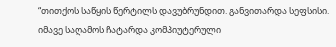“თითქოს საწყის წერტილს დავუბრუნდით. განვითარდა სეფსისი. იმავე საღამოს ჩატარდა კომპიუტერული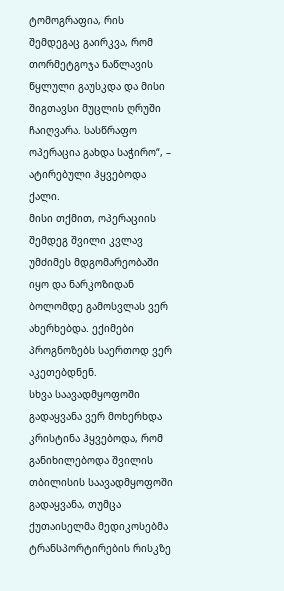ტომოგრაფია, რის შემდეგაც გაირკვა, რომ თორმეტგოჯა ნაწლავის წყლული გაუსკდა და მისი შიგთავსი მუცლის ღრუში ჩაიღვარა. სასწრაფო ოპერაცია გახდა საჭირო“, – ატირებული ჰყვებოდა ქალი.
მისი თქმით, ოპერაციის შემდეგ შვილი კვლავ უმძიმეს მდგომარეობაში იყო და ნარკოზიდან ბოლომდე გამოსვლას ვერ ახერხებდა. ექიმები პროგნოზებს საერთოდ ვერ აკეთებდნენ.
სხვა საავადმყოფოში გადაყვანა ვერ მოხერხდა
კრისტინა ჰყვებოდა, რომ განიხილებოდა შვილის თბილისის საავადმყოფოში გადაყვანა, თუმცა ქუთაისელმა მედიკოსებმა ტრანსპორტირების რისკზე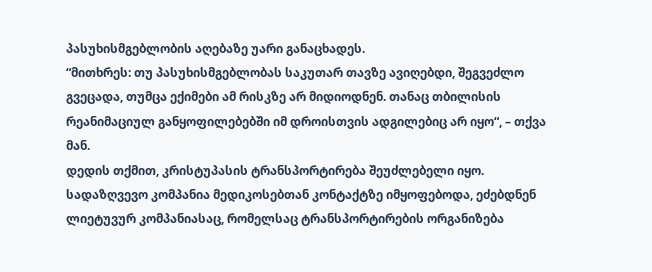პასუხისმგებლობის აღებაზე უარი განაცხადეს.
“მითხრეს: თუ პასუხისმგებლობას საკუთარ თავზე ავიღებდი, შეგვეძლო გვეცადა, თუმცა ექიმები ამ რისკზე არ მიდიოდნენ. თანაც თბილისის რეანიმაციულ განყოფილებებში იმ დროისთვის ადგილებიც არ იყო“, – თქვა მან.
დედის თქმით, კრისტუპასის ტრანსპორტირება შეუძლებელი იყო. სადაზღვევო კომპანია მედიკოსებთან კონტაქტზე იმყოფებოდა, ეძებდნენ ლიეტუვურ კომპანიასაც, რომელსაც ტრანსპორტირების ორგანიზება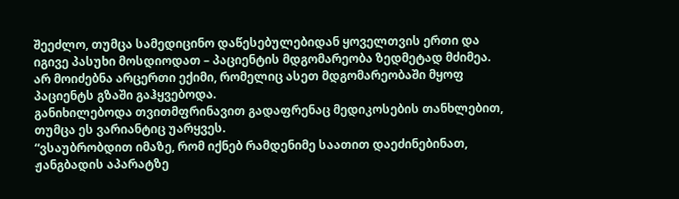შეეძლო, თუმცა სამედიცინო დაწესებულებიდან ყოველთვის ერთი და იგივე პასუხი მოსდიოდათ – პაციენტის მდგომარეობა ზედმეტად მძიმეა.
არ მოიძებნა არცერთი ექიმი, რომელიც ასეთ მდგომარეობაში მყოფ პაციენტს გზაში გაჰყვებოდა.
განიხილებოდა თვითმფრინავით გადაფრენაც მედიკოსების თანხლებით, თუმცა ეს ვარიანტიც უარყვეს.
“ვსაუბრობდით იმაზე, რომ იქნებ რამდენიმე საათით დაეძინებინათ, ჟანგბადის აპარატზე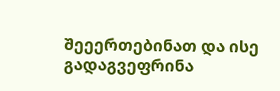შეეერთებინათ და ისე გადაგვეფრინა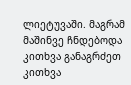ლიეტუვაში. მაგრამ მაშინვე ჩნდებოდა კითხვა განაგრძეთ კითხვა